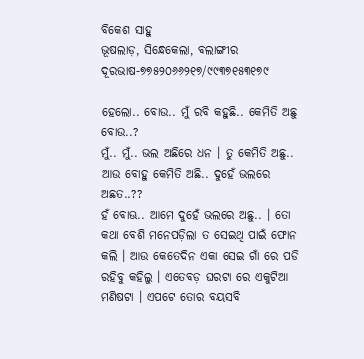ବିକେଶ ସାହୁ
ଭୂଷଲାଡ଼, ସିନ୍ଧେକେଲା, ବଲାଙ୍ଗୀର
ଦୂରଭାଷ-୭୭୫୨୦୬୬୨୧୭/୯୯୩୭୧୫୩୧୭୯

ହେଲୋ.. ବୋଉ.. ମୁଁ ରବି କହୁଛି.. କେମିତି ଅଛୁ ବୋଉ..?
ମୁଁ.. ମୁଁ.. ଭଲ ଅଛିରେ ଧନ । ତୁ କେମିତି ଅଛୁ.. ଆଉ ବୋହୁ କେମିତି ଅଛି.. ଦୁହେଁ ଭଲରେ ଅଛତ..??
ହଁ ବୋଊ.. ଆମେ ଦୁହେଁ ଭଲରେ ଅଛୁ.. । ତୋ କଥା ବେଶି ମନେପଡ଼ିଲା ତ ସେଇଥି ପାଇଁ ଫୋନ କଲି । ଆଉ କେତେଦିନ ଏକା ସେଇ ଗାଁ ରେ ପଡି ରହିବୁ କହିଲୁ । ଏତେବଡ଼ ଘରଟା ରେ ଏକୁଟିଆ ମଣିଷଟା । ଏପଟେ ତୋର ବୟସବି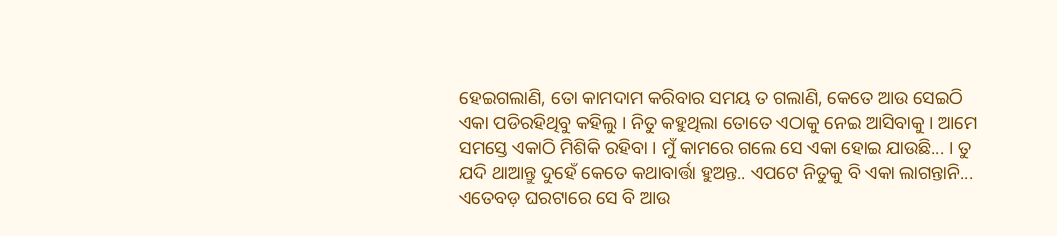ହେଇଗଲାଣି, ତୋ କାମଦାମ କରିବାର ସମୟ ତ ଗଲାଣି, କେତେ ଆଉ ସେଇଠି ଏକା ପଡିରହିଥିବୁ କହିଲୁ । ନିତୁ କହୁଥିଲା ତୋତେ ଏଠାକୁ ନେଇ ଆସିବାକୁ । ଆମେ ସମସ୍ତେ ଏକାଠି ମିଶିକି ରହିବା । ମୁଁ କାମରେ ଗଲେ ସେ ଏକା ହୋଇ ଯାଉଛି... । ତୁ ଯଦି ଥାଆନ୍ତୁ ଦୁହେଁ କେତେ କଥାବାର୍ତ୍ତା ହୁଅନ୍ତ.. ଏପଟେ ନିତୁକୁ ବି ଏକା ଲାଗନ୍ତାନି... ଏତେବଡ଼ ଘରଟାରେ ସେ ବି ଆଉ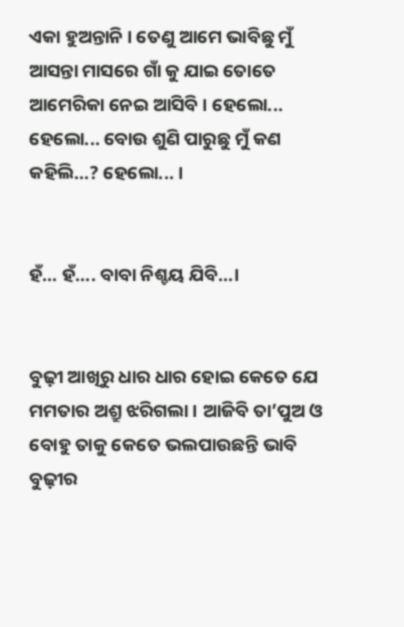ଏକା ହୁଅନ୍ତାନି । ତେଣୁ ଆମେ ଭାବିଛୁ ମୁଁ ଆସନ୍ତା ମାସରେ ଗାଁ କୁ ଯାଇ ତୋତେ ଆମେରିକା ନେଇ ଆସିବି । ହେଲୋ... ହେଲୋ... ବୋଉ ଶୁଣି ପାରୁଛୁ ମୁଁ କଣ କହିଲି...? ହେଲୋ... ।


ହଁ... ହଁ.... ବାବା ନିଶ୍ଚୟ ଯିବି...।


ବୁଢ଼ୀ ଆଖିରୁ ଧାର ଧାର ହୋଇ କେତେ ଯେ ମମତାର ଅଶ୍ରୁ ଝରିଗଲା । ଆଜିବି ତା’ପୁଅ ଓ ବୋହୁ ତାକୁ କେତେ ଭଲପାଉଛନ୍ତି ଭାବି ବୁଢ଼ୀର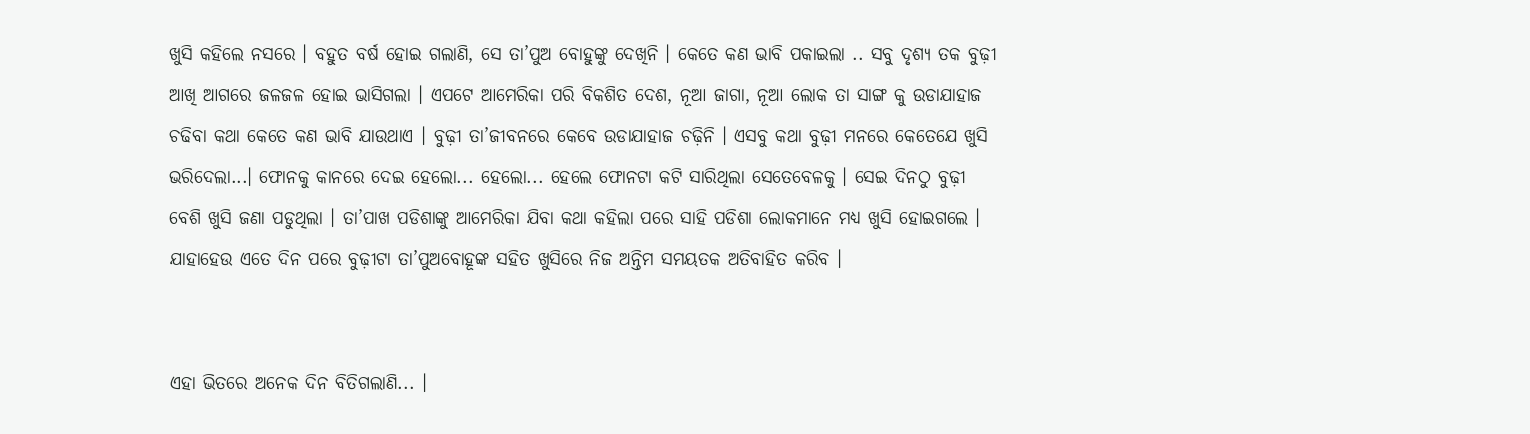ଖୁସି କହିଲେ ନସରେ । ବହୁତ ବର୍ଷ ହୋଇ ଗଲାଣି, ସେ ତା’ପୁଅ ବୋହୁଙ୍କୁ ଦେଖିନି । କେତେ କଣ ଭାବି ପକାଇଲା .. ସବୁ ଦୃଶ୍ୟ ତକ ବୁଢ଼ୀ ଆଖି ଆଗରେ ଜଳଜଳ ହୋଇ ଭାସିଗଲା । ଏପଟେ ଆମେରିକା ପରି ବିକଶିତ ଦେଶ, ନୂଆ ଜାଗା, ନୂଆ ଲୋକ ତା ସାଙ୍ଗ କୁ ଉଡାଯାହାଜ ଚଢିବା କଥା କେତେ କଣ ଭାବି ଯାଉଥାଏ । ବୁଢ଼ୀ ତା’ଜୀବନରେ କେବେ ଉଡାଯାହାଜ ଚଢ଼ିନି । ଏସବୁ କଥା ବୁଢ଼ୀ ମନରେ କେତେଯେ ଖୁସି ଭରିଦେଲା...। ଫୋନକୁ କାନରେ ଦେଇ ହେଲୋ... ହେଲୋ... ହେଲେ ଫୋନଟା କଟି ସାରିଥିଲା ସେତେବେଳକୁ । ସେଇ ଦିନଠୁ ବୁଢ଼ୀ ବେଶି ଖୁସି ଜଣା ପଡୁଥିଲା । ତା’ପାଖ ପଡିଶାଙ୍କୁ ଆମେରିକା ଯିବା କଥା କହିଲା ପରେ ସାହି ପଡିଶା ଲୋକମାନେ ମଧ୍ୟ ଖୁସି ହୋଇଗଲେ । ଯାହାହେଉ ଏତେ ଦିନ ପରେ ବୁଢ଼ୀଟା ତା’ପୁଅବୋହୂଙ୍କ ସହିତ ଖୁସିରେ ନିଜ ଅନ୍ତିମ ସମୟତକ ଅତିବାହିତ କରିବ ।


ଏହା ଭିତରେ ଅନେକ ଦିନ ବିତିଗଲାଣି... ।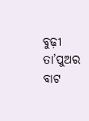ବୁଢ଼ୀ ତା’ପୁଅର ବାଟ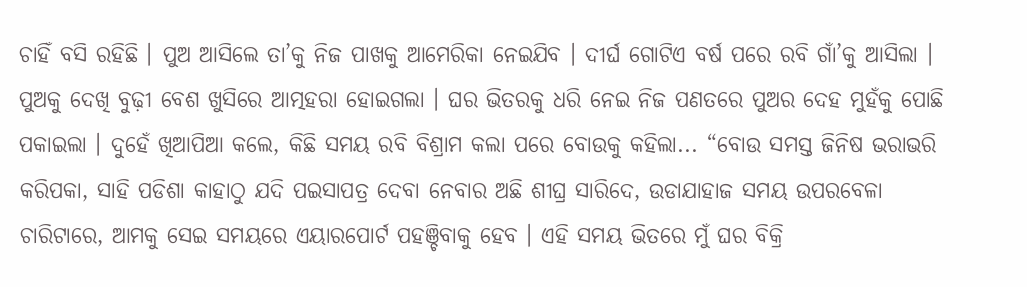ଚାହିଁ ବସି ରହିଛି । ପୁଅ ଆସିଲେ ତା’କୁ ନିଜ ପାଖକୁ ଆମେରିକା ନେଇଯିବ । ଦୀର୍ଘ ଗୋଟିଏ ବର୍ଷ ପରେ ରବି ଗାଁ’କୁ ଆସିଲା । ପୁଅକୁ ଦେଖି ବୁଢ଼ୀ ବେଶ ଖୁସିରେ ଆତ୍ମହରା ହୋଇଗଲା । ଘର ଭିତରକୁ ଧରି ନେଇ ନିଜ ପଣତରେ ପୁଅର ଦେହ ମୁହଁକୁ ପୋଛି ପକାଇଲା । ଦୁହେଁ ଖିଆପିଆ କଲେ, କିଛି ସମୟ ରବି ବିଶ୍ରାମ କଲା ପରେ ବୋଉକୁ କହିଲା... “ବୋଉ ସମସ୍ତ ଜିନିଷ ଭରାଭରି କରିପକା, ସାହି ପଡିଶା କାହାଠୁ ଯଦି ପଇସାପତ୍ର ଦେବା ନେବାର ଅଛି ଶୀଘ୍ର ସାରିଦେ, ଉଡାଯାହାଜ ସମୟ ଉପରବେଳା ଚାରିଟାରେ, ଆମକୁ ସେଇ ସମୟରେ ଏୟାରପୋର୍ଟ ପହଞ୍ଚିବାକୁ ହେବ । ଏହି ସମୟ ଭିତରେ ମୁଁ ଘର ବିକ୍ରି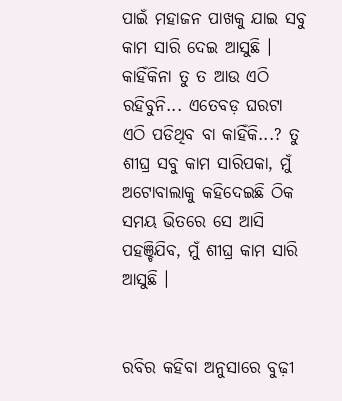ପାଇଁ ମହାଜନ ପାଖକୁ ଯାଇ ସବୁ କାମ ସାରି ଦେଇ ଆସୁଛି । କାହିଁକିନା ତୁ ତ ଆଉ ଏଠି ରହିବୁନି... ଏତେବଡ଼ ଘରଟା ଏଠି ପଡିଥିବ ବା କାହିଁକି...? ତୁ ଶୀଘ୍ର ସବୁ କାମ ସାରିପକା, ମୁଁ ଅଟୋବାଲାକୁ କହିଦେଇଛି ଠିକ ସମୟ ଭିତରେ ସେ ଆସି ପହଞ୍ଚିଯିବ, ମୁଁ ଶୀଘ୍ର କାମ ସାରି ଆସୁଛି ।


ରବିର କହିବା ଅନୁସାରେ ବୁଢ଼ୀ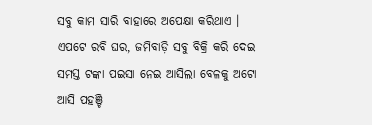ସବୁ କାମ ସାରି ବାହାରେ ଅପେକ୍ଷା କରିଥାଏ । ଏପଟେ ରବି ଘର, ଜମିବାଡ଼ି ସବୁ ବିକ୍ରି କରି ଦେଇ ସମସ୍ତ ଟଙ୍କା ପଇସା ନେଇ ଆସିଲା ବେଳକୁ ଅଟୋ ଆସି ପହଞ୍ଚି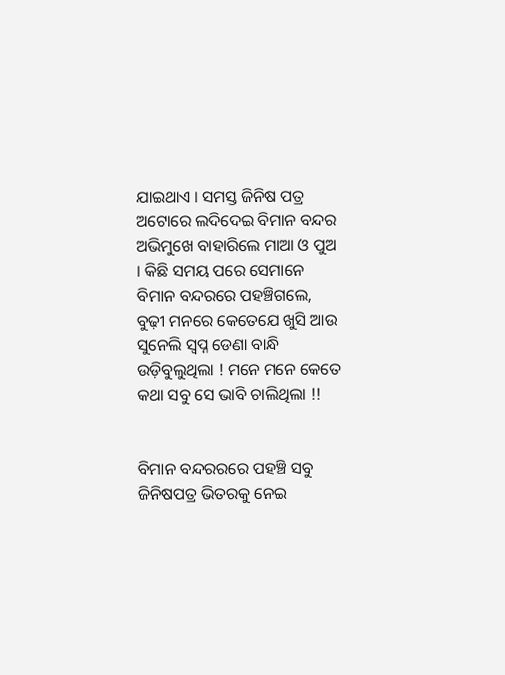ଯାଇଥାଏ । ସମସ୍ତ ଜିନିଷ ପତ୍ର ଅଟୋରେ ଲଦିଦେଇ ବିମାନ ବନ୍ଦର ଅଭିମୁଖେ ବାହାରିଲେ ମାଆ ଓ ପୁଅ । କିଛି ସମୟ ପରେ ସେମାନେ ବିମାନ ବନ୍ଦରରେ ପହଞ୍ଚିଗଲେ, ବୁଢ଼ୀ ମନରେ କେତେଯେ ଖୁସି ଆଉ ସୁନେଲି ସ୍ୱପ୍ନ ଡେଣା ବାନ୍ଧି ଉଡ଼ିବୁଲୁଥିଲା ! ମନେ ମନେ କେତେ କଥା ସବୁ ସେ ଭାବି ଚାଲିଥିଲା !!


ବିମାନ ବନ୍ଦରରରେ ପହଞ୍ଚି ସବୁ ଜିନିଷପତ୍ର ଭିତରକୁ ନେଇ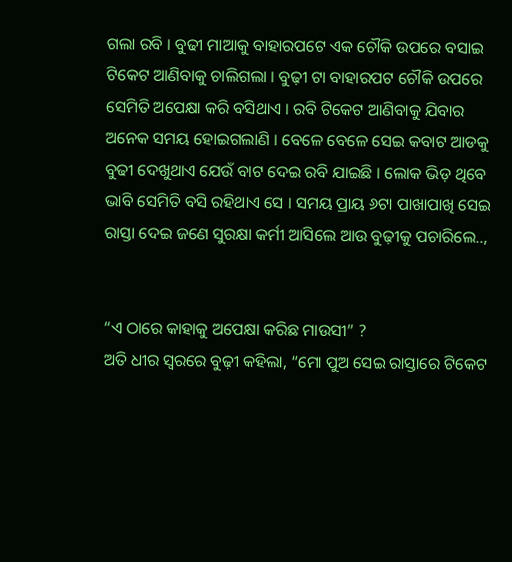ଗଲା ରବି । ବୁଢୀ ମାଆକୁ ବାହାରପଟେ ଏକ ଚୌକି ଉପରେ ବସାଇ ଟିକେଟ ଆଣିବାକୁ ଚାଲିଗଲା । ବୁଢ଼ୀ ଟା ବାହାରପଟ ଚୌକି ଉପରେ ସେମିତି ଅପେକ୍ଷା କରି ବସିଥାଏ । ରବି ଟିକେଟ ଆଣିବାକୁ ଯିବାର ଅନେକ ସମୟ ହୋଇଗଲାଣି । ବେଳେ ବେଳେ ସେଇ କବାଟ ଆଡକୁ ବୁଢୀ ଦେଖୁଥାଏ ଯେଉଁ ବାଟ ଦେଇ ରବି ଯାଇଛି । ଲୋକ ଭିଡ଼ ଥିବେ ଭାବି ସେମିତି ବସି ରହିଥାଏ ସେ । ସମୟ ପ୍ରାୟ ୬ଟା ପାଖାପାଖି ସେଇ ରାସ୍ତା ଦେଇ ଜଣେ ସୁରକ୍ଷା କର୍ମୀ ଆସିଲେ ଆଉ ବୁଢ଼ୀକୁ ପଚାରିଲେ..,


“ଏ ଠାରେ କାହାକୁ ଅପେକ୍ଷା କରିଛ ମାଉସୀ” ?
ଅତି ଧୀର ସ୍ୱରରେ ବୁଢ଼ୀ କହିଲା, “ମୋ ପୁଅ ସେଇ ରାସ୍ତାରେ ଟିକେଟ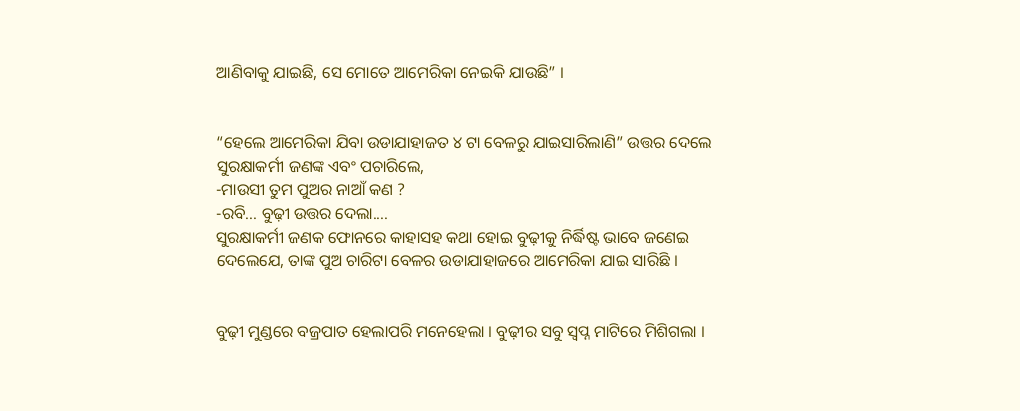ଆଣିବାକୁ ଯାଇଛି, ସେ ମୋତେ ଆମେରିକା ନେଇକି ଯାଉଛି” ।


“ହେଲେ ଆମେରିକା ଯିବା ଉଡାଯାହାଜତ ୪ ଟା ବେଳରୁ ଯାଇସାରିଲାଣି” ଉତ୍ତର ଦେଲେ ସୁରକ୍ଷାକର୍ମୀ ଜଣଙ୍କ ଏବଂ ପଚାରିଲେ,
-ମାଉସୀ ତୁମ ପୁଅର ନାଆଁ କଣ ?
-ରବି... ବୁଢ଼ୀ ଉତ୍ତର ଦେଲା....
ସୁରକ୍ଷାକର୍ମୀ ଜଣକ ଫୋନରେ କାହାସହ କଥା ହୋଇ ବୁଢ଼ୀକୁ ନିର୍ଦ୍ଧିଷ୍ଟ ଭାବେ ଜଣେଇ ଦେଲେଯେ, ତାଙ୍କ ପୁଅ ଚାରିଟା ବେଳର ଉଡାଯାହାଜରେ ଆମେରିକା ଯାଇ ସାରିଛି ।


ବୁଢ଼ୀ ମୁଣ୍ଡରେ ବଜ୍ରପାତ ହେଲାପରି ମନେହେଲା । ବୁଢ଼ୀର ସବୁ ସ୍ୱପ୍ନ ମାଟିରେ ମିଶିଗଲା ।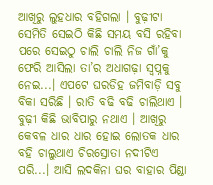ଆଖିରୁ ଲୁହଧାର ବହିଗଲା । ବୁଢ଼ୀଟା ସେମିତି ସେଇଠି କିଛି ସମୟ ବସି ରହିବା ପରେ ସେଇଠୁ ଚାଲି ଚାଲି ନିଜ ଗାଁ’କୁ ଫେରି ଆସିଲା ତା’ର ଅଧାଗଢ଼ା ସ୍ୱପ୍ନକୁ ନେଇ...। ଏପଟେ ଘରଡିହ ଜମିବାଡ଼ି ସବୁ ବିକା ସରିଛି । ରାତି ବଢି ବଢି ଚାଲିଥାଏ । ବୁଢ଼ୀ କିଛି ଭାବିପାରୁ ନଥାଏ । ଆଖିରୁ କେବଳ ଧାର ଧାର ହୋଇ ଲୋତକ ଧାର ବହି ଚାଲୁଥାଏ ଚିରସ୍ରୋତା ନଦୀଟିଏ ପରି...। ଆସି ଲଦକିନା ଘର ବାହାର ପିଣ୍ଡା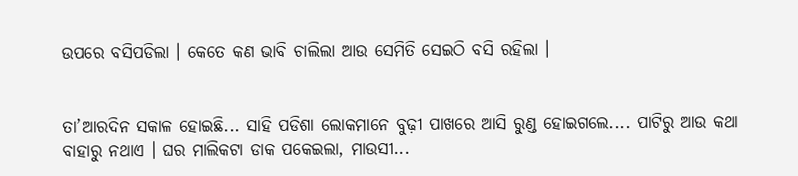ଉପରେ ବସିପଡିଲା । କେତେ କଣ ଭାବି ଚାଲିଲା ଆଉ ସେମିତି ସେଇଠି ବସି ରହିଲା ।


ତା’ଆରଦିନ ସକାଳ ହୋଇଛି... ସାହି ପଡିଶା ଲୋକମାନେ ବୁଢ଼ୀ ପାଖରେ ଆସି ରୁଣ୍ଡ ହୋଇଗଲେ.... ପାଟିରୁ ଆଉ କଥା ବାହାରୁ ନଥାଏ । ଘର ମାଲିକଟା ଡାକ ପକେଇଲା, ମାଉସୀ...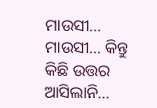ମାଉସୀ... ମାଉସୀ... କିନ୍ତୁ କିଛି ଉତ୍ତର ଆସିଲାନି...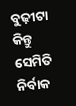ବୁଢ଼ୀଟା କିନ୍ତୁ ସେମିତି ନିର୍ବାକ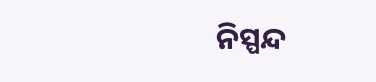ନିସ୍ପନ୍ଦ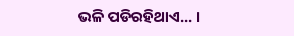ଭଳି ପଡିରହିଥାଏ... ।